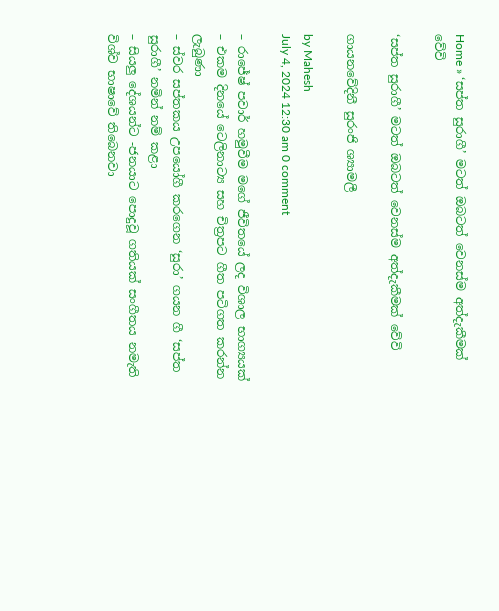Home » ‘සප්ත සුරාගී’ මටත් ඔබටත් වෙනස්ම අත්දැකීමක් වේවි

‘සප්ත සුරාගී’ මටත් ඔබටත් වෙනස්ම අත්දැකීමක් වේවි

ගායනවේදිනී සුරංජි ශ්‍යාමලී

by Mahesh
July 4, 2024 12:30 am 0 comment

– රාජේෂ් පවාර් හමුවීම මගේ ජීවිතයේ ලද විශාල භාග්‍යයක්
– එකම දිනයේ ටෙලිනාට්‍ය සහ චිත්‍රපට ගීත පටිගත කරන්න ලැබුණා
– ස්වර සප්තකය උපයෝගී කරගෙන ‘සුරා’ ගයන ගී ‘සප්ත සුරාගී’ නමින් නම් කළා
– සියලු දේශයන්ට -ජනයාට පොදුවූ ගතියක් සංගීතය නමැති විශ්ව භාෂාවේ තිබෙනවා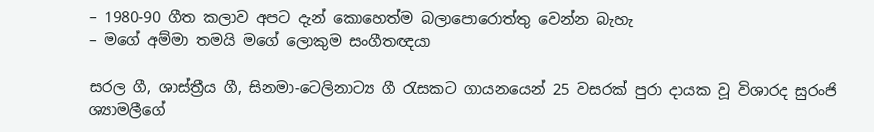– 1980-90 ගීත කලාව අපට දැන් කොහෙත්ම බලාපොරොත්තු වෙන්න බැහැ
– මගේ අම්මා තමයි මගේ ලොකුම සංගීතඥයා

සරල ගී, ශාස්ත්‍රීය ගී, සිනමා-ටෙලිනාට්‍ය ගී රැසකට ගායනයෙන් 25 වසරක් පුරා දායක වූ විශාරද සුරංජි ශ්‍යාමලීගේ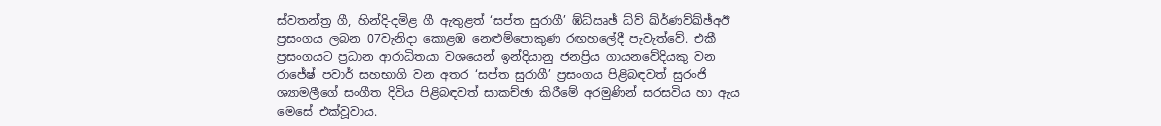ස්වතන්ත්‍ර ගී, හින්දි-දමිළ ගී ඇතුළත් ‘සප්ත සුරාගී’ ඹ්ධ්ඍඡ් ධ්ව් ඛ්ර්‍ණව්ඛ්ඡ්අඊ ප්‍රසංගය ලබන 07වැනිදා කොළඹ නෙළුම්පොකුණ රඟහලේදී පැවැත්වේ. එකී ප්‍රසංගයට ප්‍රධාන ආරාධිතයා වශයෙන් ඉන්දියානු ජනප්‍රිය ගායනවේදියකු වන රාජේෂ් පවාර් සහභාගි වන අතර ‘සප්ත සුරාගී’ ප්‍රසංගය පිළිබඳවත් සුරංජි ශ්‍යාමලීගේ සංගීත දිවිය පිළිබඳවත් සාකච්ඡා කිරීමේ අරමුණින් සරසවිය හා ඇය මෙසේ එක්වූවාය.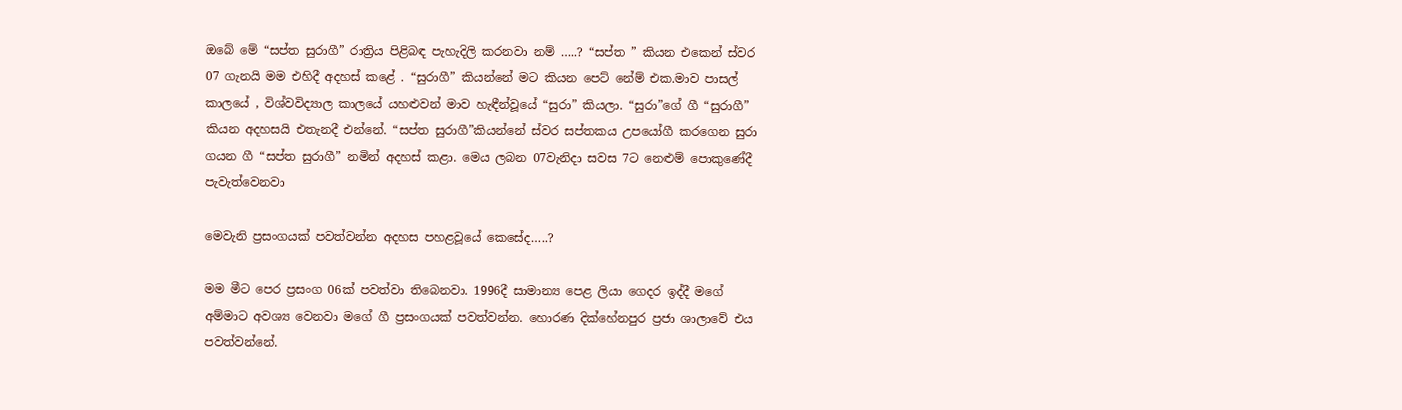ඔබේ මේ “සප්ත සුරාගී” රාත්‍රිය පිළිබඳ පැහැදිලි කරනවා නම් …..? “සප්ත ” කියන එකෙන් ස්වර 07 ගැනයි මම එහිදී අදහස් කළේ . “සුරාගී” කියන්නේ මට කියන පෙට් නේම් එක.මාව පාසල් කාලයේ , විශ්වවිද්‍යාල කාලයේ යහළුවන් මාව හැඳීන්වූයේ “සුරා” කියලා. “සුරා”ගේ ගී “සුරාගී” කියන අදහසයි එතැනදී එන්නේ. “සප්ත සුරාගී”කියන්නේ ස්වර සප්තකය උපයෝගී කරගෙන සුරා ගයන ගී “සප්ත සුරාගී” නමින් අදහස් කළා. මෙය ලබන 07වැනිදා සවස 7ට නෙළුම් පොකුණේදී පැවැත්වෙනවා

මෙවැනි ප්‍රසංගයක් පවත්වන්න අදහස පහළවූයේ කෙසේද…..?

මම මීට පෙර ප්‍රසංග 06ක් පවත්වා තිබෙනවා. 1996දී සාමාන්‍ය පෙළ ලියා ගෙදර ඉද්දී මගේ අම්මාට අවශ්‍ය වෙනවා මගේ ගී ප්‍රසංගයක් පවත්වන්න. හොරණ දික්හේනපුර ප්‍රජා ශාලාවේ එය පවත්වන්නේ.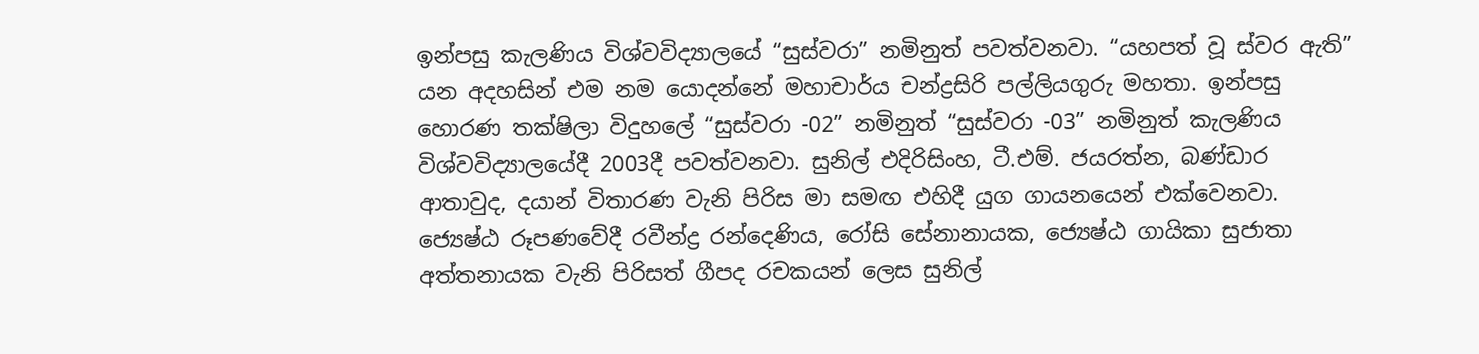ඉන්පසු කැලණිය විශ්වවිද්‍යාලයේ “සුස්වරා” නමිනුත් පවත්වනවා. “යහපත් වූ ස්වර ඇති” යන අදහසින් එම නම යොදන්නේ මහාචාර්ය චන්ද්‍රසිරි පල්ලියගුරු මහතා. ඉන්පසු හොරණ තක්ෂිලා විදුහලේ “සුස්වරා -02” නමිනුත් “සුස්වරා -03” නමිනුත් කැලණිය විශ්වවිද්‍යාලයේදී 2003දී පවත්වනවා. සුනිල් එදිරිසිංහ, ටී.එම්. ජයරත්න, බණ්ඩාර ආතාවුද, දයාන් විතාරණ වැනි පිරිස මා සමඟ එහිදී යුග ගායනයෙන් එක්වෙනවා. ජ්‍යෙෂ්ඨ රූපණවේදී රවීන්ද්‍ර රන්දෙණිය, රෝසි සේනානායක, ජ්‍යෙෂ්ඨ ගායිකා සුජාතා අත්තනායක වැනි පිරිසත් ගීපද රචකයන් ලෙස සුනිල්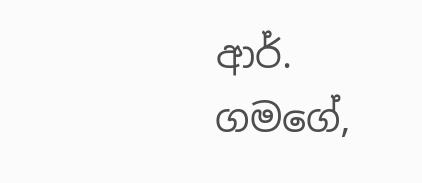ආර්. ගමගේ,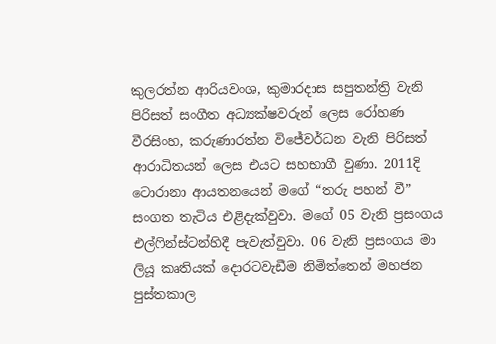කුලරත්න ආරියවංශ, කුමාරදාස සපුතන්ත්‍රි වැනි පිරිසත් සංගීත අධ්‍යක්ෂවරුන් ලෙස රෝහණ වීරසිංහ, කරුණාරත්න විජේවර්ධන වැනි පිරිසත් ආරාධිතයන් ලෙස එයට සහභාගී වුණා. 2011දි ටොරානා ආයතනයෙන් මගේ “තරු පහන් වී” සංගත තැටිය එළිදැක්වුවා. මගේ 05 වැනි ප්‍රසංගය එල්ෆින්ස්ටන්හිදී පැවැත්වුවා. 06 වැනි ප්‍රසංගය මා ලියූ කෘතියක් දොරටවැඩීම නිමිත්තෙන් මහජන පුස්තකාල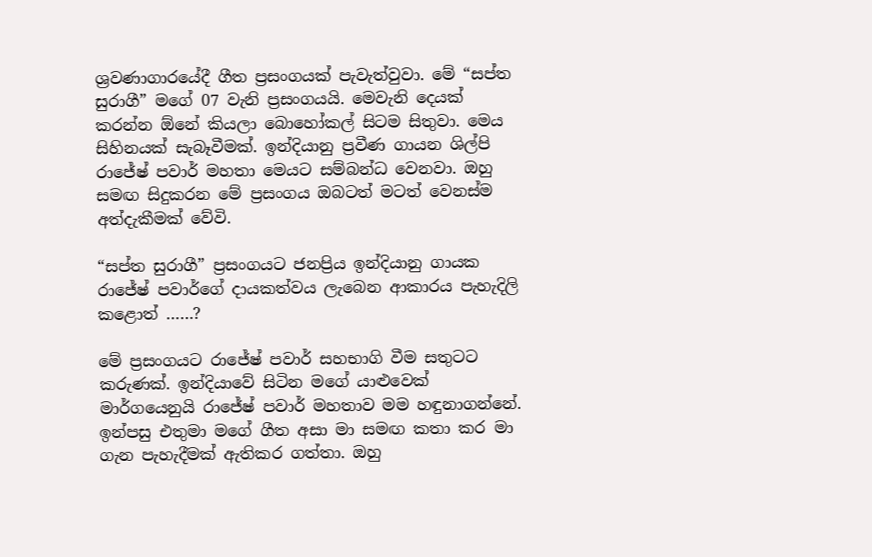ශ්‍රවණාගාරයේදී ගීත ප්‍රසංගයක් පැවැත්වුවා. මේ “සප්ත සුරාගී” මගේ 07 වැනි ප්‍රසංගයයි. මෙවැනි දෙයක් කරන්න ඕනේ කියලා බොහෝකල් සිටම සිතුවා. මෙය සිහිනයක් සැබෑවීමක්. ඉන්දියානු ප්‍රවීණ ගායන ශිල්පි රාජේෂ් පවාර් මහතා මෙයට සම්බන්ධ වෙනවා. ඔහු සමඟ සිදුකරන මේ ප්‍රසංගය ඔබටත් මටත් වෙනස්ම අත්දැකීමක් වේවි.

“සප්ත සුරාගී” ප්‍රසංගයට ජනප්‍රිය ඉන්දියානු ගායක රාජේෂ් පවාර්ගේ දායකත්වය ලැබෙන ආකාරය පැහැදිලි කළොත් ……?

මේ ප්‍රසංගයට රාජේෂ් පවාර් සහභාගි වීම සතුටට කරුණක්. ඉන්දියාවේ සිටින මගේ යාළුවෙක් මාර්ගයෙනුයි රාජේෂ් පවාර් මහතාව මම හඳුනාගන්නේ. ඉන්පසු එතුමා මගේ ගීත අසා මා සමඟ කතා කර මා ගැන පැහැදීමක් ඇතිකර ගත්තා. ඔහු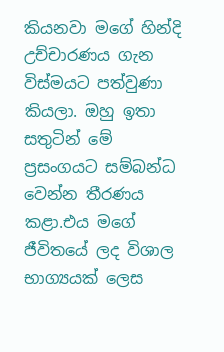කියනවා මගේ හින්දි උච්චාරණය ගැන විස්මයට පත්වුණා කියලා. ඔහු ඉතා සතුටින් මේ ප්‍රසංගයට සම්බන්ධ වෙන්න තීරණය කළා.එය මගේ ජීවිතයේ ලද විශාල භාග්‍යයක් ලෙස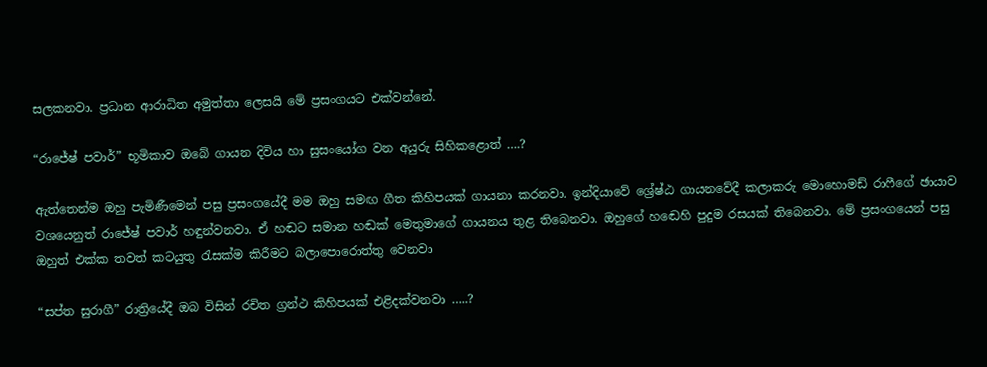සලකනවා. ප්‍රධාන ආරාධිත අමුත්තා ලෙසයි මේ ප්‍රසංගයට එක්වන්නේ.

“රාජේෂ් පවාර්” භූමිකාව ඔබේ ගායන දිවිය හා සුසංයෝග වන අයුරු සිහිකළොත් ….?

ඇත්තෙන්ම ඔහු පැමිණීමෙන් පසු ප්‍රසංගයේදී මම ඔහු සමඟ ගීත කිහිපයක් ගායනා කරනවා. ඉන්දියාවේ ශ්‍රේෂ්ඨ ගායනවේදී කලාකරු මොහොමඩ් රාෆීගේ ඡායාව වශයෙනුත් රාජේෂ් පවාර් හඳුන්වනවා. ඒ හඬට සමාන හඬක් මෙතුමාගේ ගායනය තුළ තිබෙනවා. ඔහුගේ හඬෙහි පුදුම රසයක් තිබෙනවා. මේ ප්‍රසංගයෙන් පසු ඔහුත් එක්ක තවත් කටයුතු රැසක්ම කිරීමට බලාපොරොත්තු වෙනවා

“සප්ත සුරාගී” රාත්‍රියේදී ඔබ විසින් රචිත ග්‍රන්ථ කිහිපයක් එළිදක්වනවා …..?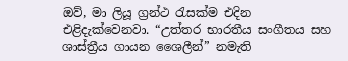ඔව්, මා ලියූ ග්‍රන්ථ රැසක්ම එදින එළිදැක්වෙනවා. “උත්තර භාරතීය සංගීතය සහ ශාස්ත්‍රීය ගායන ශෛලීන්” නමැති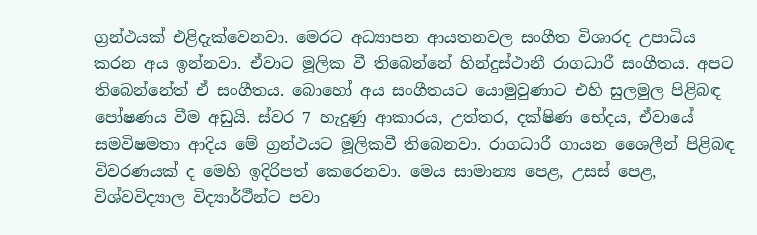ග්‍රන්ථයක් එළිදැක්වෙනවා. මෙරට අධ්‍යාපන ආයතනවල සංගීත විශාරද උපාධිය කරන අය ඉන්නවා. ඒවාට මූලික වී තිබෙන්නේ හින්දුස්ථානී රාගධාරී සංගීතය. අපට තිබෙන්නේත් ඒ සංගීතය. බොහෝ අය සංගීතයට යොමුවුණාට එහි සුලමුල පිළිබඳ පෝෂණය වීම අඩුයි. ස්වර 7 හැදුණු ආකාරය, උත්තර, දක්ෂිණ භේදය, ඒවායේ සමවිෂමතා ආදිය මේ ග්‍රන්ථයට මූලිකවී තිබෙනවා. රාගධාරී ගායන ශෛලීන් පිළිබඳ විවරණයක් ද මෙහි ඉදිරිපත් කෙරෙනවා. මෙය සාමාන්‍ය පෙළ, උසස් පෙළ, විශ්වවිද්‍යාල විද්‍යාර්ථීන්ට පවා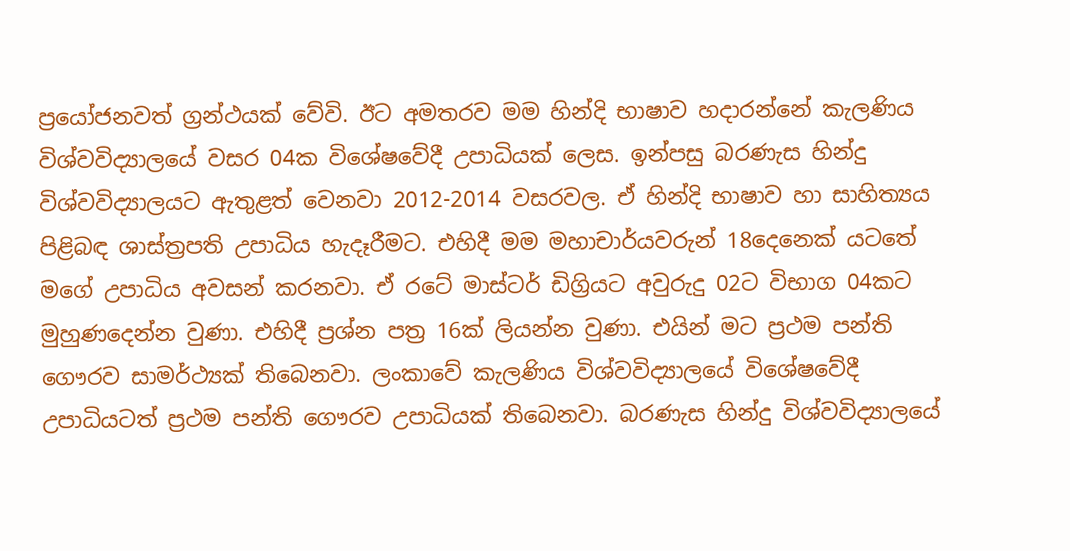ප්‍රයෝජනවත් ග්‍රන්ථයක් වේවි. ඊට අමතරව මම හින්දි භාෂාව හදාරන්නේ කැලණිය විශ්වවිද්‍යාලයේ වසර 04ක විශේෂවේදී උපාධියක් ලෙස. ඉන්පසු බරණැස හින්දු විශ්වවිද්‍යාලයට ඇතුළත් වෙනවා 2012-2014 වසරවල. ඒ හින්දි භාෂාව හා සාහිත්‍යය පිළිබඳ ශාස්ත්‍රපති උපාධිය හැදෑරීමට. එහිදී මම මහාචාර්යවරුන් 18දෙනෙක් යටතේ මගේ උපාධිය අවසන් කරනවා. ඒ රටේ මාස්ටර් ඩිග්‍රියට අවුරුදු 02ට විභාග 04කට මුහුණදෙන්න වුණා. එහිදී ප්‍රශ්න පත්‍ර 16ක් ලියන්න වුණා. එයින් මට ප්‍රථම පන්ති ගෞරව සාමර්ථ්‍යක් තිබෙනවා. ලංකාවේ කැලණිය විශ්වවිද්‍යාලයේ විශේෂවේදී උපාධියටත් ප්‍රථම පන්ති ගෞරව උපාධියක් තිබෙනවා. බරණැස හින්දු විශ්වවිද්‍යාලයේ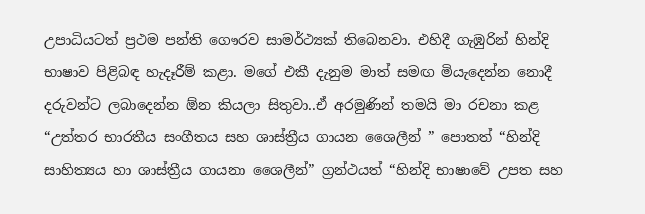උපාධියටත් ප්‍රථම පන්ති ගෞරව සාමර්ථ්‍යක් තිබෙනවා. එහිදී ගැඹුරින් හින්දි භාෂාව පිළිබඳ හැදෑරීම් කළා. මගේ එකී දැනුම මාත් සමඟ මියැදෙන්න නොදී දරුවන්ට ලබාදෙන්න ඕන කියලා සිතුවා..ඒ අරමුණින් තමයි මා රචනා කළ “උත්තර භාරතීය සංගීතය සහ ශාස්ත්‍රීය ගායන ශෛලීන් ” පොතත් “හින්දි සාහිත්‍යය හා ශාස්ත්‍රීය ගායනා ශෛලීන්” ග්‍රන්ථයත් “හින්දි භාෂාවේ උපත සහ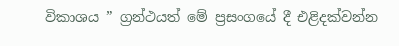විකාශය ” ග්‍රන්ථයත් මේ ප්‍රසංගයේ දී එළිදක්වන්න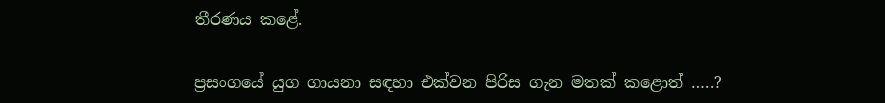තීරණය කළේ.

ප්‍රසංගයේ යුග ගායනා සඳහා එක්වන පිරිස ගැන මතක් කළොත් …..?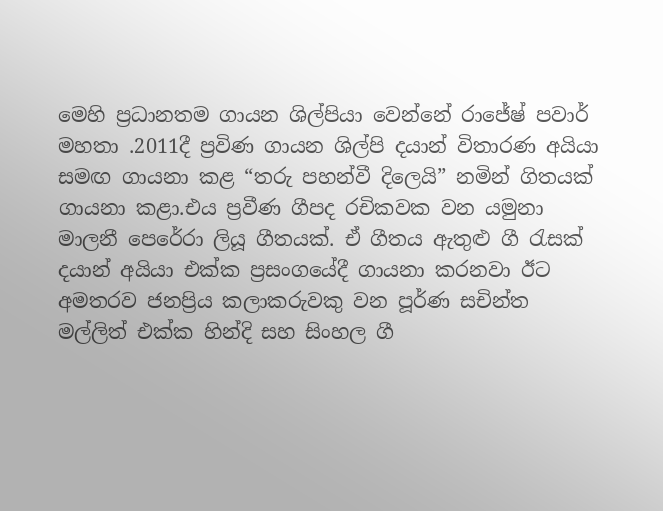මෙහි ප්‍රධානතම ගායන ශිල්පියා වෙන්නේ රාජේෂ් පවාර් මහතා .2011දී ප්‍රවිණ ගායන ශිල්පි දයාන් විතාරණ අයියා සමඟ ගායනා කළ “තරු පහන්වී දිලෙයි” නමින් ගිතයක් ගායනා කළා.එය ප්‍රවීණ ගීපද රචිකවක වන යමුනා මාලනී පෙරේරා ලියූ ගීතයක්. ඒ ගීතය ඇතුළු ගී රැසක් දයාන් අයියා එක්ක ප්‍රසංගයේදී ගායනා කරනවා ඊට අමතරව ජනප්‍රිය කලාකරුවකු වන පූර්ණ සචින්ත මල්ලිත් එක්ක හින්දි සහ සිංහල ගී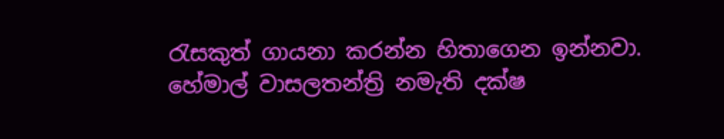රැසකුත් ගායනා කරන්න හිතාගෙන ඉන්නවා. හේමාල් වාසලතන්ත්‍රි නමැති දක්ෂ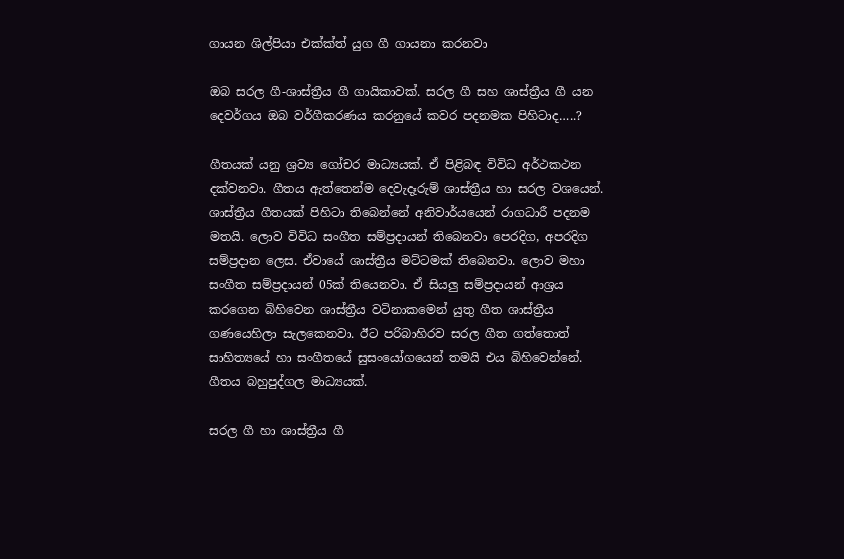ගායන ශිල්පියා එක්ක්ත් යුග ගී ගායනා කරනවා

ඔබ සරල ගී-ශාස්ත්‍රීය ගී ගායිකාවක්. සරල ගී සහ ශාස්ත්‍රීය ගී යන දෙවර්ගය ඔබ වර්ගීකරණය කරනුයේ කවර පදනමක පිහිටාද…..?

ගීතයක් යනු ශ්‍රව්‍ය ගෝචර මාධ්‍යයක්. ඒ පිළිබඳ විවිධ අර්ථකථන දක්වනවා. ගීතය ඇත්තෙන්ම දෙවැදෑරුම් ශාස්ත්‍රීය හා සරල වශයෙන්. ශාස්ත්‍රීය ගීතයක් පිහිටා තිබෙන්නේ අනිවාර්යයෙන් රාගධාරී පදනම මතයි. ලොව විවිධ සංගීත සම්ප්‍රදායන් තිබෙනවා පෙරදිග, අපරදිග සම්ප්‍රදාන ලෙස. ඒවායේ ශාස්ත්‍රීය මට්ටමක් තිබෙනවා. ලොව මහා සංගීත සම්ප්‍රදායන් 05ක් තියෙනවා. ඒ සියලු සම්ප්‍රදායන් ආශ්‍රය කරගෙන බිහිවෙන ශාස්ත්‍රීය වටිනාකමෙන් යුතු ගීත ශාස්ත්‍රීය ගණයෙහිලා සැලකෙනවා. ඊට පරිබාහිරව සරල ගීත ගත්තොත් සාහිත්‍යයේ හා සංගීතයේ සුසංයෝගයෙන් තමයි එය බිහිවෙන්නේ. ගීතය බහුපුද්ගල මාධ්‍යයක්.

සරල ගී හා ශාස්ත්‍රීය ගී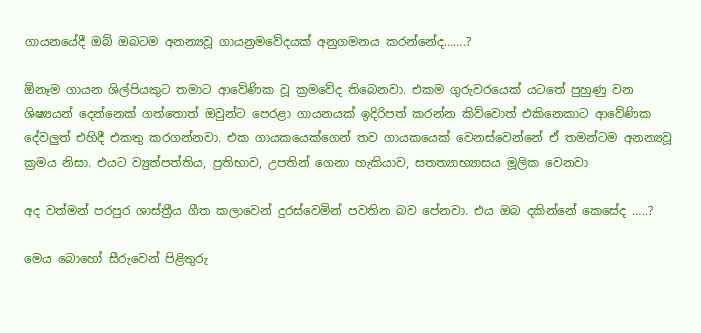ගායනයේදී ඔබ් ඔබටම අනන්‍යවූ ගායන්‍රමවේදයක් අනුගමනය කරන්නේද…….?

ඕනෑම ගායන ශිල්පියකුට තමාට ආවේණික වූ ක්‍රමවේද තිබෙනවා. එකම ගුරුවරයෙක් යටතේ පුහුණු වන ශිෂ්‍යයන් දෙන්නෙක් ගත්තොත් ඔවුන්ට පෙරළා ගායනයක් ඉදිරිපත් කරන්න කිව්වොත් එකිනෙකාට ආවේණික දේවලුත් එහිදී එකතු කරගන්නවා. එක ගායකයෙක්ගෙන් තව ගායකයෙක් වෙනස්වෙන්නේ ඒ තමන්ටම අනන්‍යවූ ක්‍රමය නිසා. එයට ව්‍යුත්පත්තිය, ප්‍රතිභාව, උපතින් ගෙනා හැකියාව, සතත්‍යාභ්‍යාසය මූලික වෙනවා

අද වත්මන් පරපුර ශාස්ත්‍රීය ගීත කලාවෙන් දුරස්වෙමින් පවතින බව පේනවා. එය ඔබ දකින්නේ කෙසේද …..?

මෙය බොහෝ සීරුවෙන් පිළිතුරු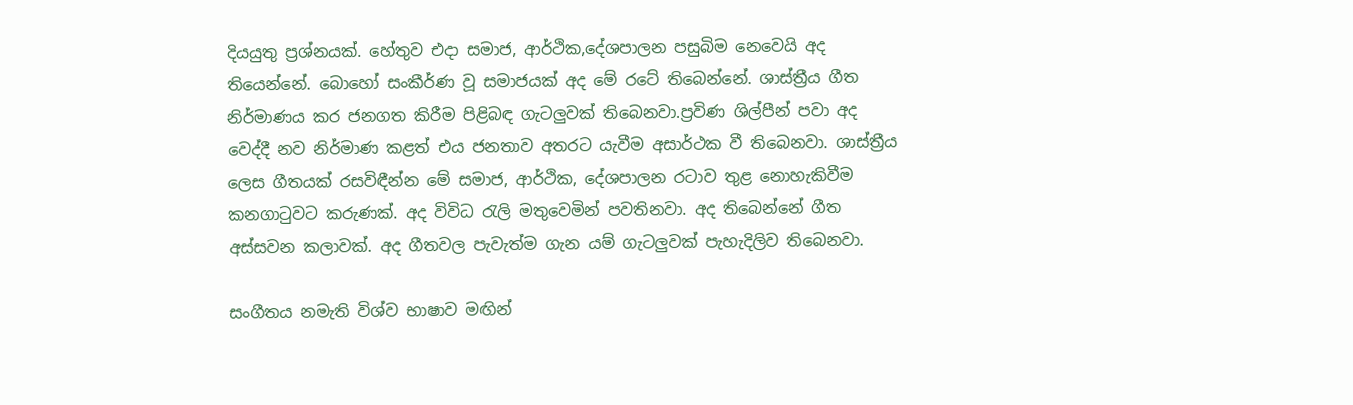දියයුතු ප්‍රශ්නයක්. හේතුව එදා සමාජ, ආර්ථික,දේශපාලන පසුබිම නෙවෙයි අද තියෙන්නේ. බොහෝ සංකීර්ණ වූ සමාජයක් අද මේ රටේ තිබෙන්නේ. ශාස්ත්‍රීය ගීත නිර්මාණය කර ජනගත කිරීම පිළිබඳ ගැටලුවක් තිබෙනවා.ප්‍රවිණ ශිල්පීන් පවා අද වෙද්දී නව නිර්මාණ කළත් එය ජනතාව අතරට යැවීම අසාර්ථක වී තිබෙනවා. ශාස්ත්‍රීය ලෙස ගීතයක් රසවිඳීන්න මේ සමාජ, ආර්ථික, දේශපාලන රටාව තුළ නොහැකිවීම කනගාටුවට කරුණක්. අද විවිධ රැලි මතුවෙමින් පවතිනවා. අද තිබෙන්නේ ගීත අස්සවන කලාවක්. අද ගීතවල පැවැත්ම ගැන යම් ගැටලුවක් පැහැදිලිව තිබෙනවා.

සංගීතය නමැති විශ්ව භාෂාව මඟින්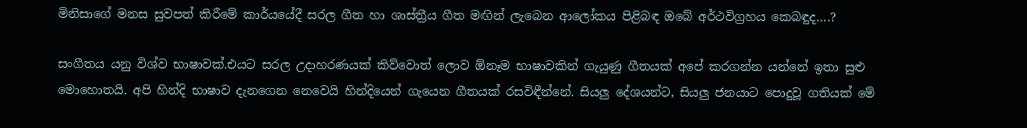මිනිසාගේ මනස සුවපත් කිරීමේ කාර්යයේදී සරල ගීත හා ශාස්ත්‍රීය ගීත මඟින් ලැබෙන ආලෝකය පිළිබඳ ඔබේ අර්ථවිග්‍රහය කෙබඳුද….?

සංගීතය යනු විශ්ව භාෂාවක්.එයට සරල උදාහරණයක් කිව්වොත් ලොව ඕනෑම භාෂාවකින් ගැයුණු ගීතයක් අපේ කරගන්න යන්නේ ඉතා සුළු මොහොතයි. අපි හින්දි භාෂාව දැනගෙන නෙවෙයි හින්දියෙන් ගැයෙන ගීතයක් රසවිඳීන්නේ. සියලු දේශයන්ට, සියලු ජනයාට පොදුවූ ගතියක් මේ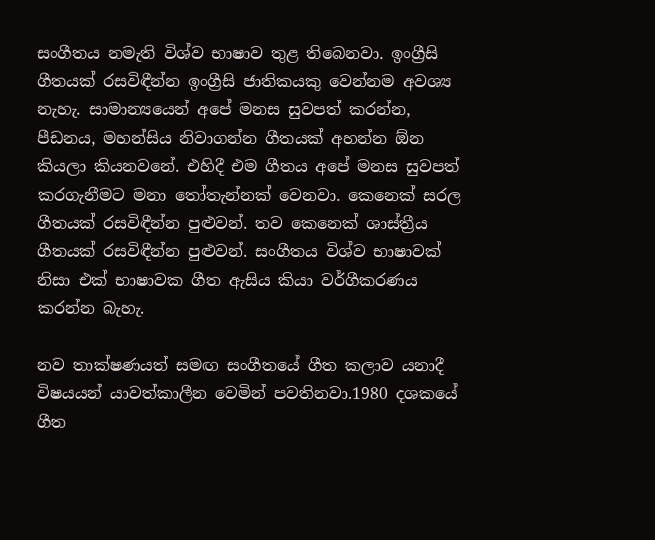සංගීතය නමැති විශ්ව භාෂාව තුළ තිබෙනවා. ඉංග්‍රීසි ගීතයක් රසවිඳීන්න ඉංග්‍රීසි ජාතිකයකු වෙන්නම අවශ්‍ය නැහැ. සාමාන්‍යයෙන් අපේ මනස සුවපත් කරන්න, පීඩනය, මහන්සිය නිවාගන්න ගීතයක් අහන්න ඕන කියලා කියනවනේ. එහිදී එම ගීතය අපේ මනස සුවපත් කරගැනීමට මනා තෝතැන්නක් වෙනවා. කෙනෙක් සරල ගීතයක් රසවිඳීන්න පුළුවන්. තව කෙනෙක් ශාස්ත්‍රීය ගීතයක් රසවිඳීන්න පුළුවන්. සංගීතය විශ්ව භාෂාවක් නිසා එක් භාෂාවක ගීත ඇසිය කියා වර්ගීකරණය කරන්න බැහැ.

නව තාක්ෂණයත් සමඟ සංගීතයේ ගීත කලාව යනාදී විෂයයන් යාවත්කාලීන වෙමින් පවතිනවා.1980 දශකයේ ගීත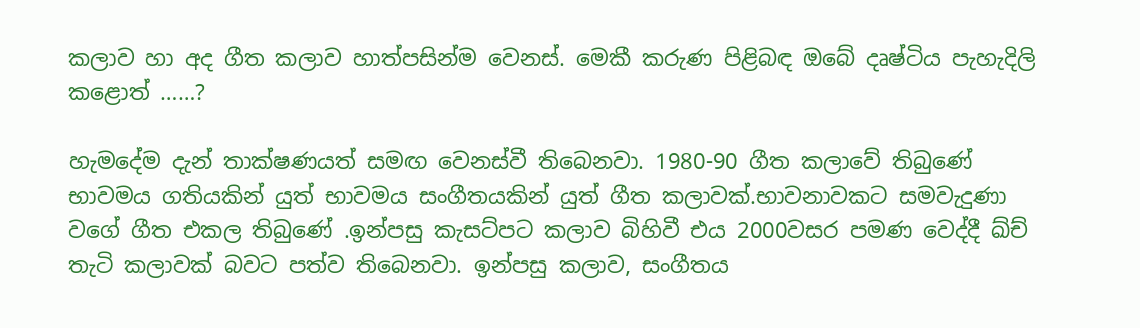කලාව හා අද ගීත කලාව හාත්පසින්ම වෙනස්. මෙකී කරුණ පිළිබඳ ඔබේ දෘෂ්ටිය පැහැදිලි කළොත් ……?

හැමදේම දැන් තාක්ෂණයත් සමඟ වෙනස්වී තිබෙනවා. 1980-90 ගීත කලාවේ තිබුණේ භාවමය ගතියකින් යුත් භාවමය සංගීතයකින් යුත් ගීත කලාවක්.භාවනාවකට සමවැදුණා වගේ ගීත එකල තිබුණේ .ඉන්පසු කැසට්පට කලාව බිහිවී එය 2000වසර පමණ වෙද්දී ඛ්ච් තැටි කලාවක් බවට පත්ව තිබෙනවා. ඉන්පසු කලාව, සංගීතය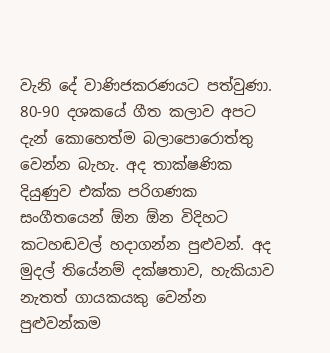වැනි දේ වාණිජකරණයට පත්වුණා. 80-90 දශකයේ ගීත කලාව අපට දැන් කොහෙත්ම බලාපොරොත්තු වෙන්න බැහැ. අද තාක්ෂණික දියුණුව එක්ක පරිගණක සංගීතයෙන් ඕන ඕන විදිහට කටහඬවල් හදාගන්න පුළුවන්. අද මුදල් තියේනම් දක්ෂතාව, හැකියාව නැතත් ගායකයකු වෙන්න පුළුවන්කම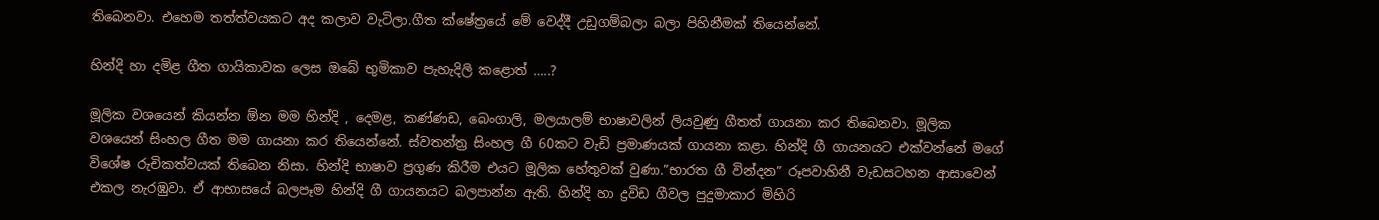තිබෙනවා. එහෙම තත්ත්වයකට අද කලාව වැටිලා.ගීත ක්ෂේත්‍රයේ මේ වෙද්දී උඩුගම්බලා බලා පිහිනීමක් තියෙන්නේ.

හින්දි හා දමිළ ගීත ගායිකාවක ලෙස ඔබේ භුමිකාව පැහැදිලි කළොත් …..?

මූලික වශයෙන් කියන්න ඕන මම හින්දි , දෙමළ, කණ්ණඩ, බෙංගාලි, මලයාලම් භාෂාවලින් ලියවුණු ගීතත් ගායනා කර තිබෙනවා. මූලික වශයෙන් සිංහල ගීත මම ගායනා කර තියෙන්නේ. ස්වතන්ත්‍ර සිංහල ගී 60කට වැඩි ප්‍රමාණයක් ගායනා කළා. හින්දි ගී ගායනයට එක්වන්නේ මගේ විශේෂ රුචිකත්වයක් තිබෙන නිසා. හින්දි භාෂාව ප්‍රගුණ කිරීම එයට මූලික හේතුවක් වුණා.”භාරත ගී වින්දන” රූපවාහිනී වැඩසටහන ආසාවෙන් එකල නැරඹුවා. ඒ ආභාසයේ බලපෑම හින්දි ගී ගායනයට බලපාන්න ඇති. හින්දි හා ද්‍රවිඩ ගීවල පුදුමාකාර මිහිරි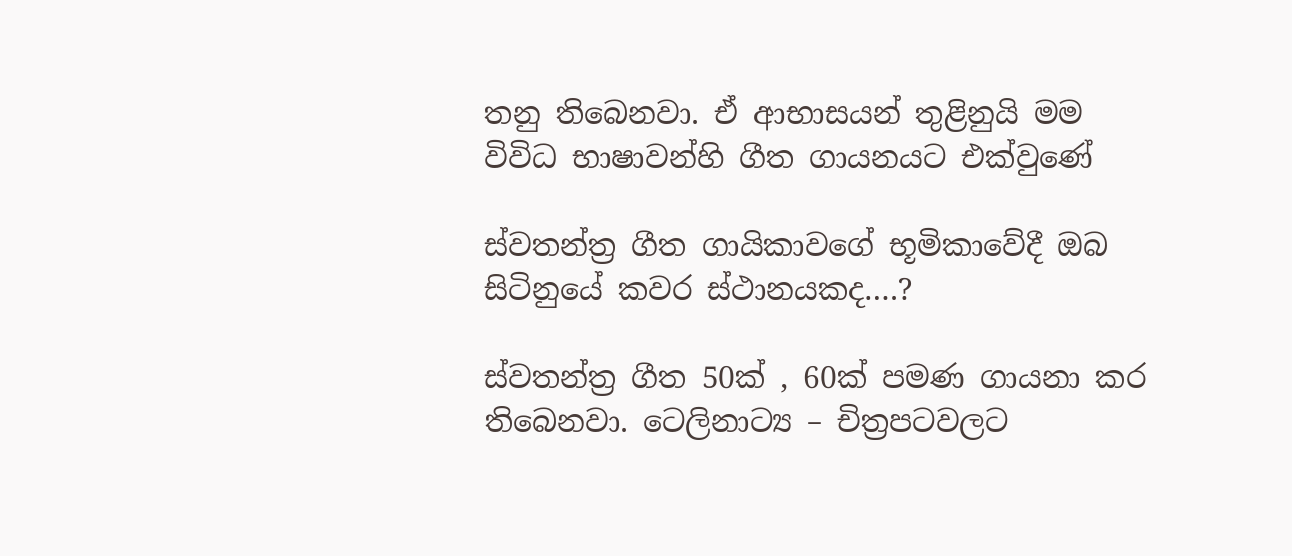තනු තිබෙනවා. ඒ ආභාසයන් තුළිනුයි මම විවිධ භාෂාවන්හි ගීත ගායනයට එක්වුණේ

ස්වතන්ත්‍ර ගීත ගායිකාවගේ භූමිකාවේදී ඔබ සිටිනුයේ කවර ස්ථානයකද….?

ස්වතන්ත්‍ර ගීත 50ක් , 60ක් පමණ ගායනා කර තිබෙනවා. ටෙලිනාට්‍ය – චිත්‍රපටවලට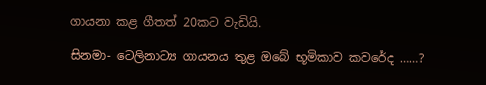ගායනා කළ ගීතත් 20කට වැඩියි.

සිනමා- ටෙලිනාට්‍ය ගායනය තුළ ඔබේ භූමිකාව කවරේද ……?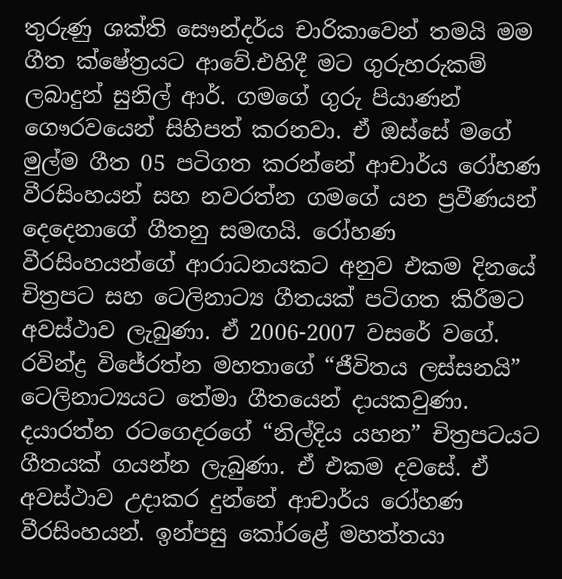තුරුණු ශක්ති සෞන්දර්ය චාරිකාවෙන් තමයි මම ගීත ක්ෂේත්‍රයට ආවේ.එහිදී මට ගුරුහරුකම් ලබාදුන් සුනිල් ආර්. ගමගේ ගුරු පියාණන් ගෞරවයෙන් සිහිපත් කරනවා. ඒ ඔස්සේ මගේ මුල්ම ගීත 05 පටිගත කරන්නේ ආචාර්ය රෝහණ වීරසිංහයන් සහ නවරත්න ගමගේ යන ප්‍රවීණයන් දෙදෙනාගේ ගීතනු සමඟයි. රෝහණ වීරසිංහයන්ගේ ආරාධනයකට අනුව එකම දිනයේ චිත්‍රපට සහ ටෙලිනාට්‍ය ගීතයක් පටිගත කිරීමට අවස්ථාව ලැබුණා. ඒ 2006-2007 වසරේ වගේ. රවින්ද්‍ර විජේරත්න මහතාගේ “ජීවිතය ලස්සනයි” ටෙලිනාට්‍යයට තේමා ගීතයෙන් දායකවුණා. දයාරත්න රටගෙදරගේ “නිල්දිය යහන” චිත්‍රපටයට ගීතයක් ගයන්න ලැබුණා. ඒ එකම දවසේ. ඒ අවස්ථාව උදාකර දුන්නේ ආචාර්ය රෝහණ වීරසිංහයන්. ඉන්පසු කෝරළේ මහත්තයා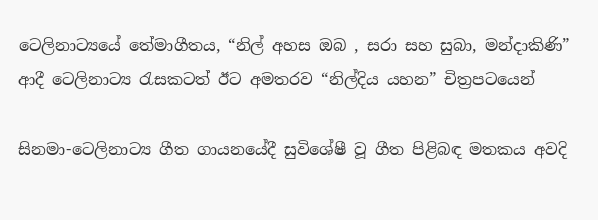ටෙලිනාට්‍යයේ තේමාගීතය, “නිල් අහස ඔබ , සරා සහ සුබා, මන්දාකිණි” ආදී ටෙලිනාට්‍ය රැසකටත් ඊට අමතරව “නිල්දිය යහන” චිත්‍රපටයෙන්

සිනමා-ටෙලිනාට්‍ය ගීත ගායනයේදී සුවිශේෂී වූ ගීත පිළිබඳ මතකය අවදි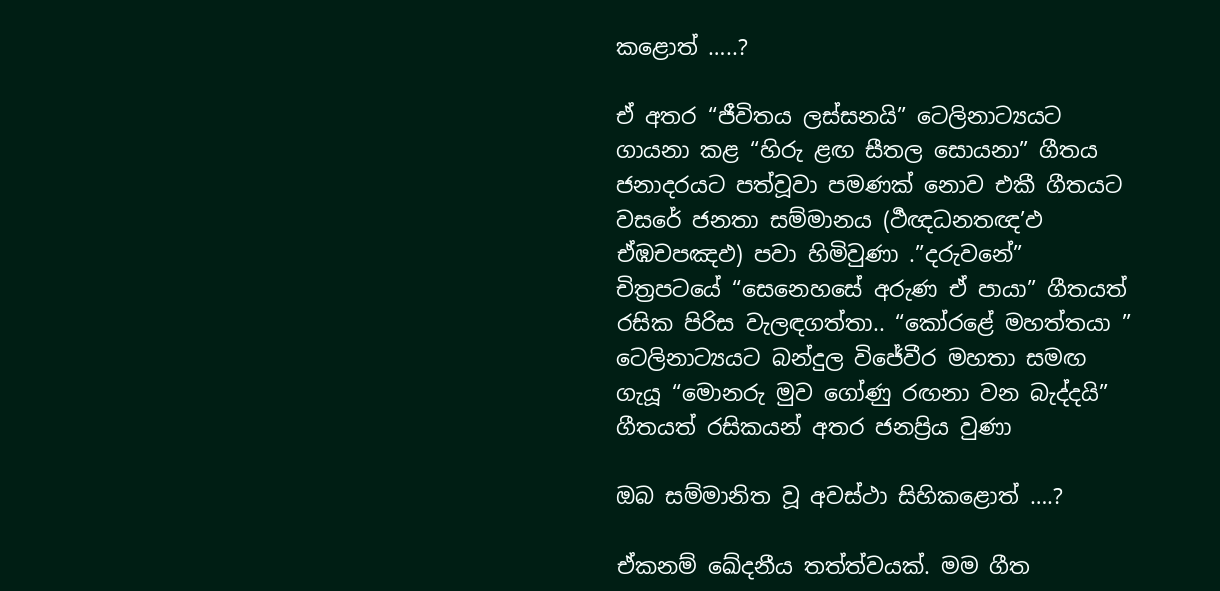කළොත් …..?

ඒ අතර “ජීවිතය ලස්සනයි” ටෙලිනාට්‍යයට ගායනා කළ “හිරු ළඟ සීතල සොයනා” ගීතය ජනාදරයට පත්වූවා පමණක් නොව එකී ගීතයට වසරේ ජනතා සම්මානය (ර්‍ථඥධනතඥ’ඵ ඒඹචපඤඵ) පවා හිමිවුණා .”දරුවනේ” චිත්‍රපටයේ “සෙනෙහසේ අරුණ ඒ පායා” ගීතයත් රසික පිරිස වැලඳගත්තා.. “කෝරළේ මහත්තයා ” ටෙලිනාට්‍යයට බන්දුල විජේවීර මහතා සමඟ ගැයූ “මොනරු මුව ගෝණු රඟනා වන බැද්දයි” ගීතයත් රසිකයන් අතර ජනප්‍රිය වුණා

ඔබ සම්මානිත වූ අවස්ථා සිහිකළොත් ….?

ඒකනම් ඛේදනීය තත්ත්වයක්. මම ගීත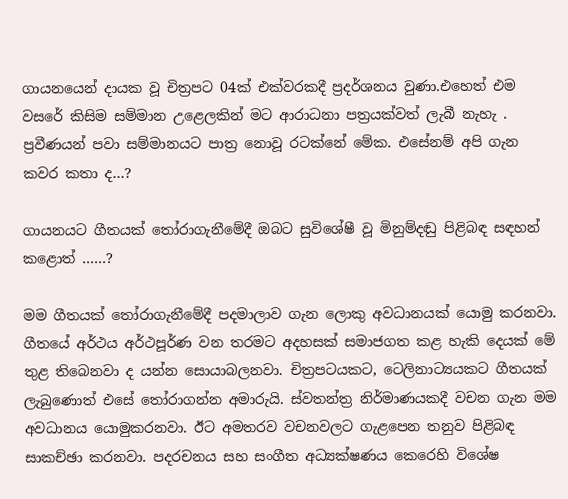ගායනයෙන් දායක වූ චිත්‍රපට 04ක් එක්වරකදී ප්‍රදර්ශනය වුණා.එහෙත් එම වසරේ කිසිම සම්මාන උළෙලකින් මට ආරාධනා පත්‍රයක්වත් ලැබී නැහැ . ප්‍රවීණයන් පවා සම්මානයට පාත්‍ර නොවූ රටක්නේ මේක. එසේනම් අපි ගැන කවර කතා ද…?

ගායනයට ගීතයක් තෝරාගැනීමේදී ඔබට සුවිශේෂී වූ මිනුම්දඬු පිළිබඳ සඳහන් කළොත් ……?

මම ගීතයක් තෝරාගැනීමේදී පදමාලාව ගැන ලොකු අවධානයක් යොමු කරනවා. ගීතයේ අර්ථය අර්ථපූර්ණ වන තරමට අදහසක් සමාජගත කළ හැකි දෙයක් මේ තුළ තිබෙනවා ද යන්න සොයාබලනවා. චිත්‍රපටයකට, ටෙලිනාට්‍යයකට ගීතයක් ලැබුණොත් එසේ තෝරාගන්න අමාරුයි. ස්වතන්ත්‍ර නිර්මාණයකදී වචන ගැන මම අවධානය යොමුකරනවා. ඊට අමතරව වචනවලට ගැළපෙන තනුව පිළිබඳ සාකච්ඡා කරනවා. පදරචනය සහ සංගීත අධ්‍යක්ෂණය කෙරෙහි විශේෂ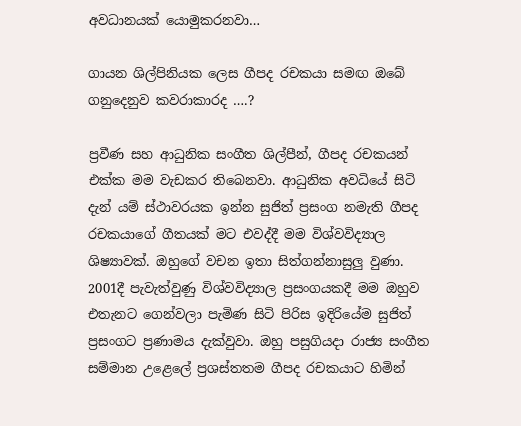අවධානයක් යොමුකරනවා…

ගායන ශිල්පිනියක ලෙස ගීපද රචකයා සමඟ ඔබේ ගනුදෙනුව කවරාකාරද ….?

ප්‍රවීණ සහ ආධුනික සංගීත ශිල්පීන්, ගීපද රචකයන් එක්ක මම වැඩකර තිබෙනවා. ආධුනික අවධියේ සිටි දැන් යම් ස්ථාවරයක ඉන්න සුජිත් ප්‍රසංග නමැති ගීපද රචකයාගේ ගීතයක් මට එවද්දී මම විශ්වවිද්‍යාල ශිෂ්‍යාවක්. ඔහුගේ වචන ඉතා සිත්ගන්නාසුලු වුණා. 2001දී පැවැත්වුණු විශ්වවිද්‍යාල ප්‍රසංගයකදී මම ඔහුව එතැනට ගෙන්වලා පැමිණ සිටි පිරිස ඉදිරියේම සුජිත් ප්‍රසංගට ප්‍රණාමය දැක්වුවා. ඔහු පසුගියදා රාජ්‍ය සංගීත සම්මාන උළෙලේ ප්‍රශස්තතම ගීපද රචකයාට හිමින්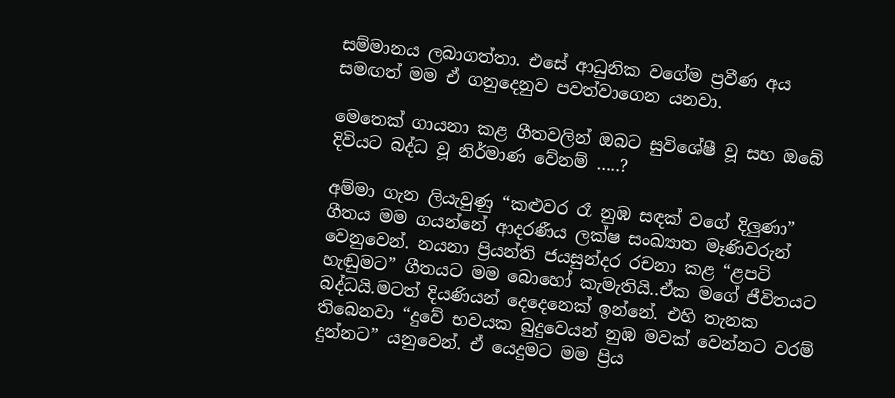සම්මානය ලබාගත්තා. එසේ ආධුනික වගේම ප්‍රවීණ අය සමඟත් මම ඒ ගනුදෙනුව පවත්වාගෙන යනවා.

මෙතෙක් ගායනා කළ ගීතවලින් ඔබට සුවිශේෂී වූ සහ ඔබේ දිවියට බද්ධ වූ නිර්මාණ වේනම් …..?

අම්මා ගැන ලියැවුණු “කළුවර රෑ නුඹ සඳක් වගේ දිලුණා” ගීතය මම ගයන්නේ ආදරණීය ලක්ෂ සංඛ්‍යාත මෑණිවරුන් වෙනුවෙන්. නයනා ප්‍රියන්ති ජයසුන්දර රචනා කළ “ළපටි හැඬුමට” ගීතයට මම බොහෝ කැමැතියි..ඒක මගේ ජීවිතයට බද්ධයි.මටත් දියණියන් දෙදෙනෙක් ඉන්නේ. එහි තැනක තිබෙනවා “දුවේ භවයක බුදුවෙයන් නුඹ මවක් වෙන්නට වරම් දුන්නට” යනුවෙන්. ඒ යෙදුමට මම ප්‍රිය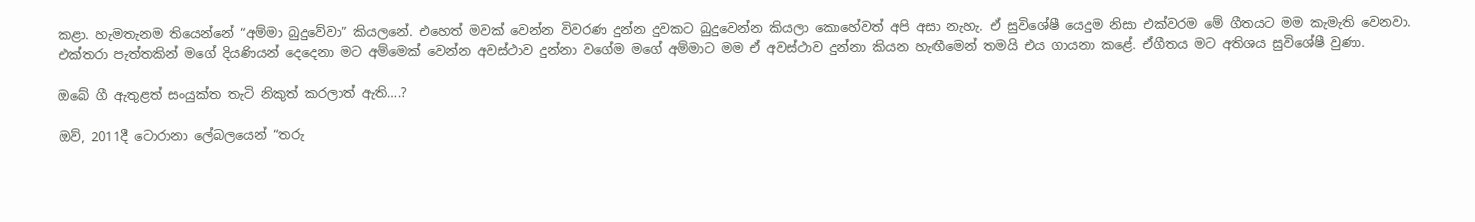කළා. හැමතැනම තියෙන්නේ “අම්මා බුදුවේවා” කියලනේ. එහෙත් මවක් වෙන්න විවරණ දුන්න දුවකට බුදුවෙන්න කියලා කොහේවත් අපි අසා නැහැ. ඒ සුවිශේෂී යෙදුම නිසා එක්වරම මේ ගීතයට මම කැමැති වෙනවා. එක්තරා පැත්තකින් මගේ දියණියන් දෙදෙනා මට අම්මෙක් වෙන්න අවස්ථාව දුන්නා වගේම මගේ අම්මාට මම ඒ අවස්ථාව දුන්නා කියන හැඟීමෙන් තමයි එය ගායනා කළේ. ඒගීතය මට අතිශය සුවිශේෂී වුණා.

ඔබේ ගී ඇතුළත් සංයුක්ත තැටි නිකුත් කරලාත් ඇති….?

ඔව්, 2011දී ටොරානා ලේබලයෙන් “තරු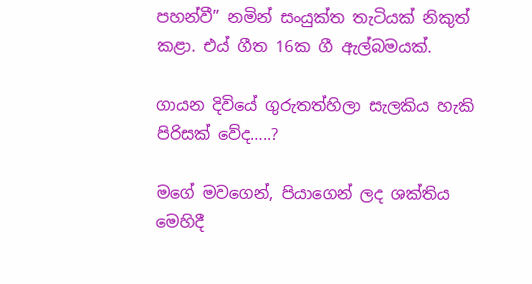පහන්වී” නමින් සංයුක්ත තැටියක් නිකුත් කළා. එය් ගීත 16ක ගී ඇල්බමයක්.

ගායන දිවියේ ගුරුතත්හිලා සැලකිය හැකි පිරිසක් වේද…..?

මගේ මවගෙන්, පියාගෙන් ලද ශක්තිය මෙහිදී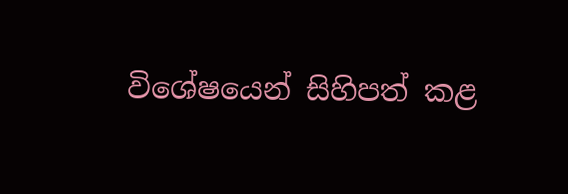විශේෂයෙන් සිහිපත් කළ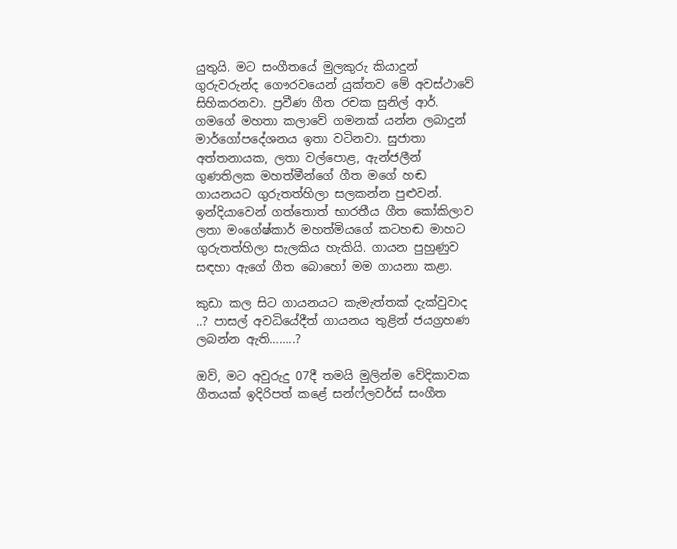යුතුයි. මට සංගීතයේ මුලකුරු කියාදුන් ගුරුවරුන්ද ගෞරවයෙන් යුක්තව මේ අවස්ථාවේ සිහිකරනවා. ප්‍රවීණ ගීත රචක සුනිල් ආර්. ගමගේ මහතා කලාවේ ගමනක් යන්න ලබාදුන් මාර්ගෝපදේශනය ඉතා වටිනවා. සුජාතා අත්තනායක, ලතා වල්පොළ, ඇන්ජලීන් ගුණතිලක මහත්මීන්ගේ ගීත මගේ හඬ ගායනයට ගුරුතත්හිලා සලකන්න පුළුවන්. ඉන්දියාවෙන් ගත්තොත් භාරතීය ගීත කෝකිලාව ලතා මංගේෂ්කාර් මහත්මියගේ කටහඬ මාහට ගුරුතත්හිලා සැලකිය හැකියි. ගායන පුහුණුව සඳහා ඇගේ ගීත බොහෝ මම ගායනා කළා.

කුඩා කල සිට ගායනයට කැමැත්තක් දැක්වුවාද ..? පාසල් අවධියේදීත් ගායනය තුළින් ජයග්‍රහණ ලබන්න ඇති……..?

ඔව්, මට අවුරුදු 07දී තමයි මුලින්ම වේදිකාවක ගීතයක් ඉදිරිපත් කළේ සන්ෆ්ලවර්ස් සංගීත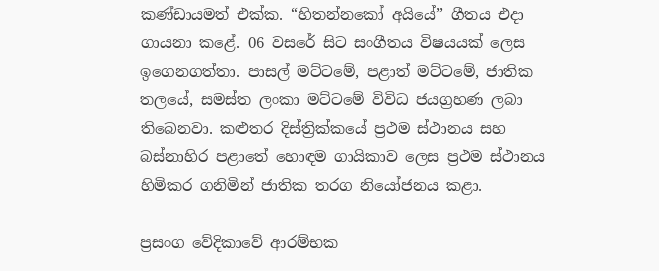කණ්ඩායමත් එක්ක. “හිතන්නකෝ අයියේ” ගීතය එදා ගායනා කළේ. 06 වසරේ සිට සංගීතය විෂයයක් ලෙස ඉගෙනගත්තා. පාසල් මට්ටමේ, පළාත් මට්ටමේ, ජාතික තලයේ, සමස්ත ලංකා මට්ටමේ විවිධ ජයග්‍රහණ ලබා තිබෙනවා. කළුතර දිස්ත්‍රික්කයේ ප්‍රථම ස්ථානය සහ බස්නාහිර පළාතේ හොඳම ගායිකාව ලෙස ප්‍රථම ස්ථානය හිමිකර ගනිමින් ජාතික තරග නියෝජනය කළා.

ප්‍රසංග වේදිකාවේ ආරම්භක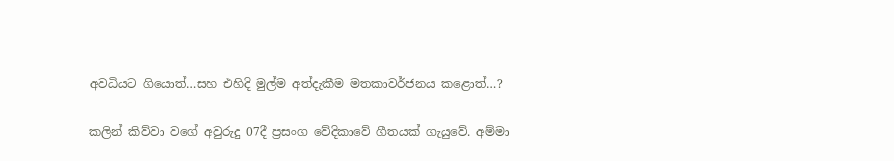අවධියට ගියොත්…සහ එහිදි මුල්ම අත්දැකීම මතකාවර්ජනය කළොත්…?

කලින් කිව්වා වගේ අවුරුදු 07දී ප්‍රසංග වේදිකාවේ ගීතයක් ගැයුවේ. අම්මා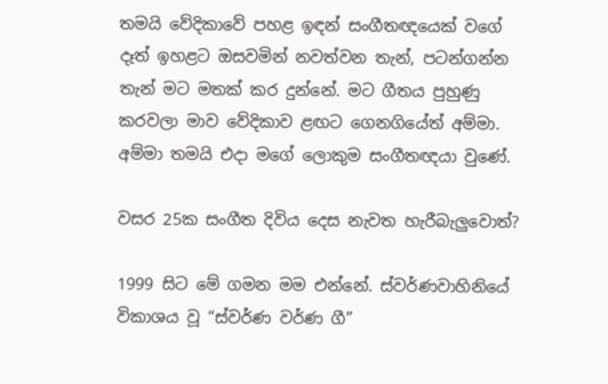තමයි වේදිකාවේ පහළ ඉඳන් සංගීතඥයෙක් වගේ දෑත් ඉහළට ඔසවමින් නවත්වන තැන්, පටන්ගන්න තැන් මට මතක් කර දුන්නේ. මට ගීතය පුහුණු කරවලා මාව වේදිකාව ළඟට ගෙනගියේත් අම්මා. අම්මා තමයි එදා මගේ ලොකුම සංගීතඥයා වුණේ.

වසර 25ක සංගීත දිවිය දෙස නැවත හැරීබැලුවොත්?

1999 සිට මේ ගමන මම එන්නේ. ස්වර්ණවාහිනියේ විකාශය වූ “ස්වර්ණ වර්ණ ගී”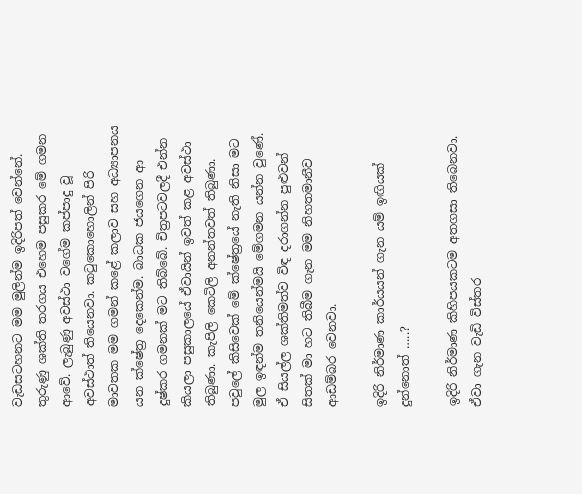වැඩසටහනට මම මුලින්ම ඉදිරිපත් වෙන්නේ. තුරුණු ශක්ති තරගය එහෙම පසුකර මේ ගමන ආවේ. ලැබුණු අවස්ථා වගේම කප්පාදු වූ අවස්ථාත් තියෙනවා. කටුකොහොලින් පිරි මාවතක මම ගමන් කළේ කලාව සහ අධ්‍යාපනය යන ක්ෂේත්‍ර දෙකෙන්ම. බාධක ජයගෙන ආ දුෂ්කර ගමනක් මට තිබ්බේ. චිත්‍රපටවලදී එන්න කියලා පසුකාලයේ ඒවායින් ඉවත් කළ අවස්ථා තිබුණා. කැපිලි කෙටිලි අනන්තවත් තිබුණා. පවුලේ කිසිවෙක් මේ ක්ෂේත්‍රයේ නැති නිසා මට මුල ඉඳන්ම තනියෙන්මයි මේගමන යන්න වුණේ. ඒ සියල්ල ශක්තිමත්ව විඳ දරාගන්න පුළුවන් සිතක් මා හට තිබීම ගැන මම නිහතමානීව ආඩම්බර වෙනවා.

ඉදිරි නිර්මාණ කාර්යයන් ගැන යම් ඉඟියක් දුන්නොත් …..?

ඉදිරි නිර්මාණ කිහිපයකටම අතගසා තිබෙනවා. ඒවා ගැන වැඩි විස්තර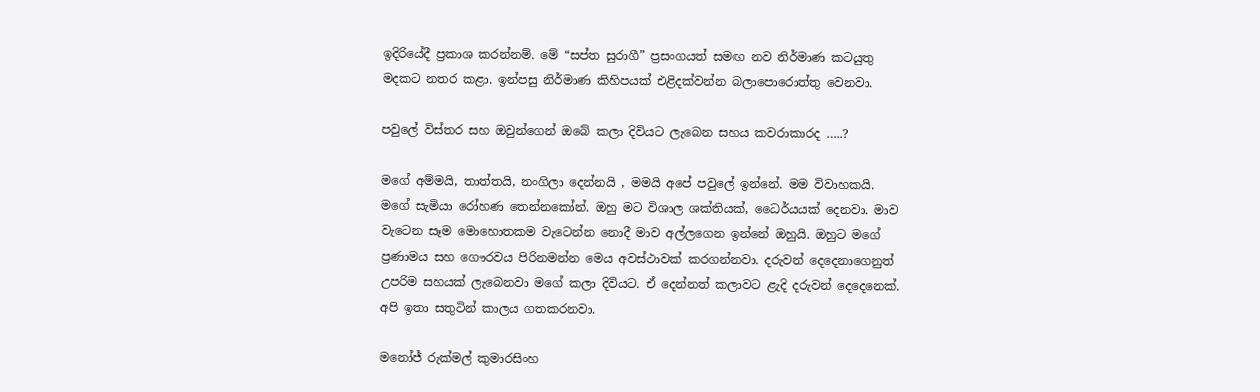ඉදිරියේදී ප්‍රකාශ කරන්නම්. මේ “සප්ත සුරාගී” ප්‍රසංගයත් සමඟ නව නිර්මාණ කටයුතු මදකට නතර කළා. ඉන්පසු නිර්මාණ කිහිපයක් එළිදක්වන්න බලාපොරොත්තු වෙනවා.

පවුලේ විස්තර සහ ඔවුන්ගෙන් ඔබේ කලා දිවියට ලැබෙන සහය කවරාකාරද …..?

මගේ අම්මයි, තාත්තයි, නංගිලා දෙන්නයි , මමයි අපේ පවුලේ ඉන්නේ. මම විවාහකයි. මගේ සැමියා රෝහණ තෙන්නකෝන්. ඔහු මට විශාල ශක්තියක්, ධෛර්යයක් දෙනවා. මාව වැටෙන සෑම මොහොතකම වැටෙන්න නොදී මාව අල්ලගෙන ඉන්නේ ඔහුයි. ඔහුට මගේ ප්‍රණාමය සහ ගෞරවය පිරිනමන්න මෙය අවස්ථාවක් කරගන්නවා. දරුවන් දෙදෙනාගෙනුත් උපරිම සහයක් ලැබෙනවා මගේ කලා දිවියට. ඒ දෙන්නත් කලාවට ළැදි දරුවන් දෙදෙනෙක්. අපි ඉතා සතුටින් කාලය ගතකරනවා.

මනෝජ් රුක්මල් කුමාරසිංහ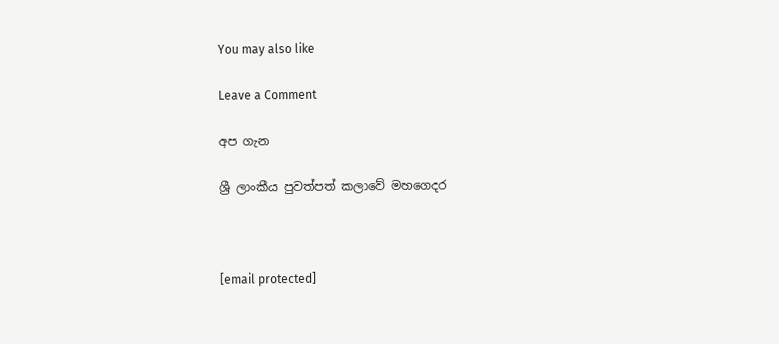You may also like

Leave a Comment

අප ගැන

ශ්‍රී ලාංකීය පුවත්පත් කලාවේ මහගෙදර



[email protected]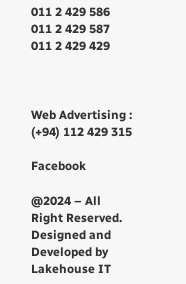011 2 429 586
011 2 429 587
011 2 429 429



Web Advertising : (+94) 112 429 315

Facebook

@2024 – All Right Reserved. Designed and Developed by Lakehouse IT